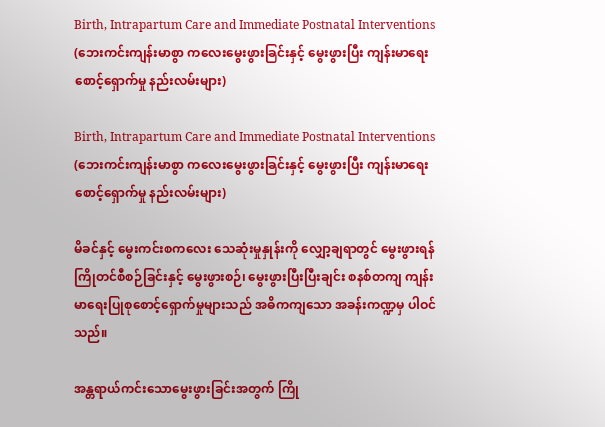Birth, Intrapartum Care and Immediate Postnatal Interventions (ဘေးကင်းကျန်းမာစွာ ကလေးမွေးဖွားခြင်းနှင့် မွေးဖွားပြီး ကျန်းမာ‌ရေးစောင့်ရှောက်မှု နည်းလမ်းများ)

Birth, Intrapartum Care and Immediate Postnatal Interventions (ဘေးကင်းကျန်းမာစွာ ကလေးမွေးဖွားခြင်းနှင့် မွေးဖွားပြီး ကျန်းမာ‌ရေးစောင့်ရှောက်မှု နည်းလမ်းများ)

မိခင်နှင့် မွေးကင်းစကလေး သေဆုံးမှုနှုန်းကို လျှော့ချရာတွင် မွေးဖွားရန် ကြိုတင်စီစဉ်ခြင်းနှင့် မွေးဖွားစဉ်၊ မွေးဖွားပြီးပြီးချင်း စနစ်တကျ ကျန်းမာရေးပြုစုစောင့်ရှောက်မှုများသည် အဓိကကျသော အခန်းကဏ္ဍမှ ပါဝင်သည်။

အန္တရာယ်ကင်းသောမွေးဖွားခြင်းအတွက် ကြို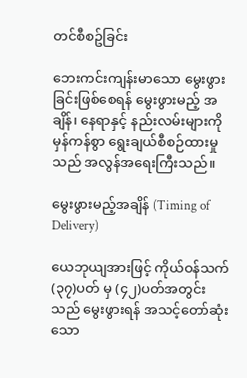တင်စီစဥ်ခြင်း

ဘေးကင်းကျန်းမာသော မွေးဖွားခြင်းဖြစ်စေရန် မွေးဖွားမည့် အချိန်၊ နေရာနှင့် နည်းလမ်းများကို မှန်ကန်စွာ ရွေးချယ်စီစဉ်ထားမှုသည် အလွန်အရေးကြီးသည်။

မွေးဖွားမည့်အချိန် (Timing of Delivery)

ယေဘုယျအားဖြင့် ကိုယ်ဝန်သက် (၃၇)ပတ် မှ (၄၂)ပတ်အတွင်းသည် မွေးဖွားရန် အသင့်တော်ဆုံးသော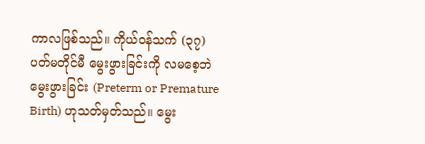ကာလဖြစ်သည်။ ကိုယ်ဝန်သက် (၃၇) ပတ်မတိုင်မီ မွေးဖွားခြင်းကို လမစေ့ဘဲ မွေးဖွားခြင်း (Preterm or Premature Birth) ဟုသတ်မှတ်သည်။ မွေး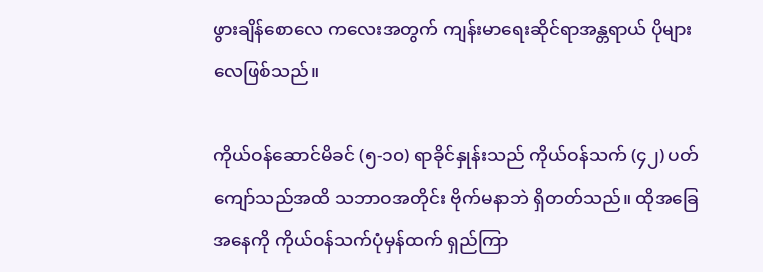ဖွားချိန်စောလေ ကလေးအတွက် ကျန်းမာရေးဆိုင်ရာအန္တရာယ် ပိုများလေဖြစ်သည်။

ကိုယ်ဝန်ဆောင်မိခင် (၅-၁၀) ရာခိုင်နှုန်းသည် ကိုယ်ဝန်သက် (၄၂) ပတ်ကျော်သည်အထိ သဘာဝအတိုင်း ဗိုက်မနာဘဲ ရှိတတ်သည်။ ထိုအခြေအနေကို ကိုယ်ဝန်သက်ပုံမှန်ထက် ရှည်ကြာ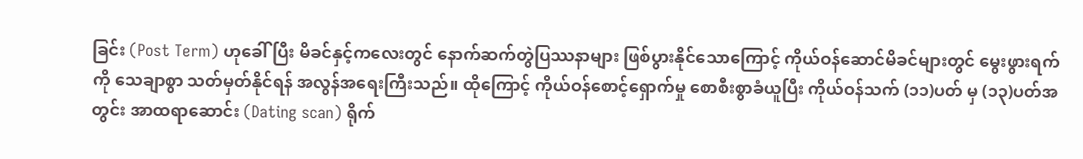ခြင်း (Post Term) ဟုခေါ် ပြီး မိခင်နှင့်ကလေးတွင် နောက်ဆက်တွဲပြဿနာများ ဖြစ်ပွားနိုင်သောကြောင့် ကိုယ်ဝန်ဆောင်မိခင်များတွင် မွေးဖွားရက်ကို သေချာစွာ သတ်မှတ်နိုင်ရန် အလွန်အရေးကြီးသည်။ ထိုကြောင့် ကိုယ်ဝန်စောင့်ရှောက်မှု စောစီးစွာခံယူပြီး ကိုယ်ဝန်သက် (၁၁)ပတ် မှ (၁၃)ပတ်အတွင်း အာထရာဆောင်း (Dating scan) ရိုက်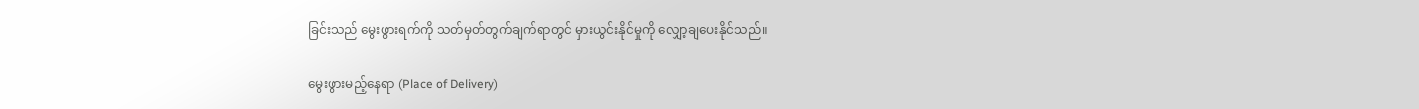ခြင်းသည် မွေးဖွားရက်ကို သတ်မှတ်တွက်ချက်ရာတွင် မှားယွင်းနိုင်မှုကို လျှော့ချပေးနိုင်သည်။

မွေးဖွားမည့်နေရာ (Place of Delivery)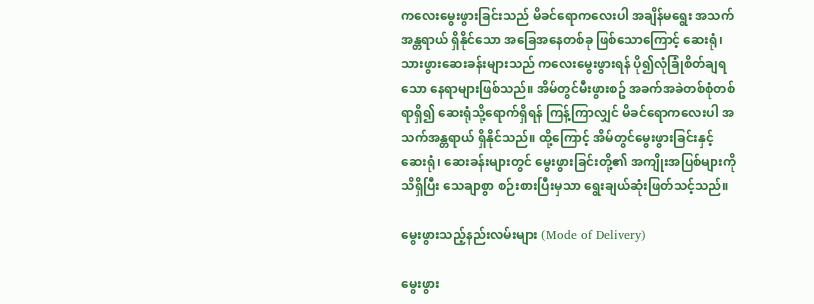ကလေးမွေးဖွားခြင်းသည် မိခင်ရောကလေးပါ အချိန်မရွေး အသက်အန္တရာယ် ရှိနိုင်သော အခြေအနေတစ်ခု ဖြစ်သောကြောင့် ဆေးရုံ၊ သားဖွားဆေးခန်းများသည် ကလေးမွေးဖွားရန် ပို၍လုံခြုံစိတ်ချရသော နေရာများဖြစ်သည်။ အိမ်တွင်မီးဖွားစဥ် အခက်အခဲတစ်စုံတစ်ရာရှိ၍ ဆေးရုံသို့ရောက်ရှိရန် ကြန့်ကြာလျှင် မိခင်ရောကလေးပါ အသက်အန္တရာယ် ရှိနိုင်သည်။ ထို့ကြောင့် အိမ်တွင်မွေးဖွားခြင်းနှင့် ဆေးရုံ၊ ဆေးခန်းများတွင် မွေးဖွားခြင်းတို့၏ အကျိုးအပြစ်များကို သိရှိပြီး သေချာစွာ စဉ်းစားပြီးမှသာ ရွေးချယ်ဆုံးဖြတ်သင့်သည်။

မွေးဖွားသည့်နည်းလမ်းများ (Mode of Delivery)

မွေးဖွား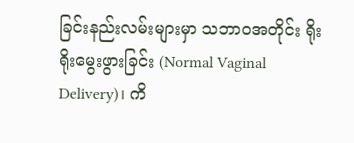ခြင်းနည်းလမ်းများမှာ သဘာဝအတိုင်း ရိုးရိုးမွေးဖွားခြင်း (Normal Vaginal Delivery)၊ ကိ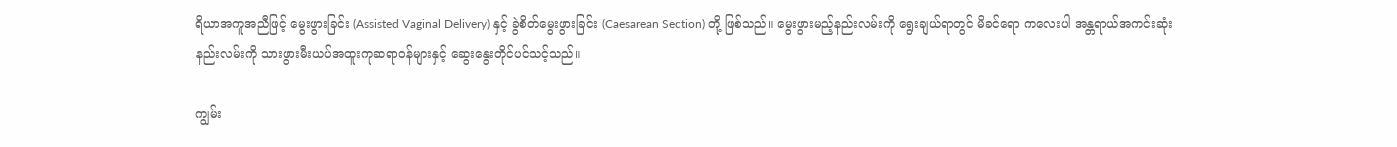ရိယာအကူအညီဖြင့် မွေးဖွားခြင်း (Assisted Vaginal Delivery) နှင့် ခွဲစိတ်မွေးဖွားခြင်း (Caesarean Section) တို့ ဖြစ်သည်။ မွေးဖွားမည့်နည်းလမ်းကို ရွေးချယ်ရာတွင် မိခင်ရော ကလေးပါ အန္တရာယ်အကင်းဆုံး နည်းလမ်းကို သားဖွားမီးယပ်အထူးကုဆရာဝန်များနှင့် ဆွေးနွေးတိုင်ပင်သင့်သည်။

ကျွမ်း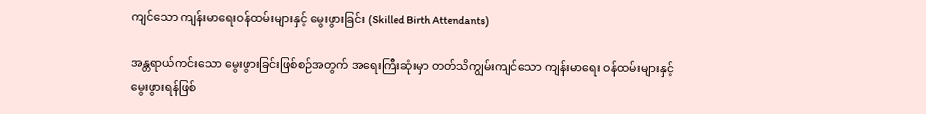ကျင်သော ကျန်းမာရေးဝန်ထမ်းများနှင့် မွေးဖွားခြင်း (Skilled Birth Attendants)

အန္တရာယ်ကင်းသော မွေးဖွားခြင်းဖြစ်စဉ်အတွက် အရေးကြီးဆုံးမှာ တတ်သိကျွမ်းကျင်သော ကျန်းမာရေး ဝန်ထမ်းများနှင့် မွေးဖွားရန်ဖြစ်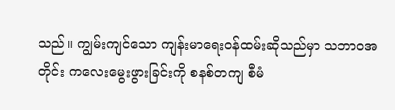သည်။ ကျွမ်းကျင်သော ကျန်းမာရေးဝန်ထမ်းဆိုသည်မှာ သဘာဝအတိုင်း ကလေးမွေးဖွားခြင်းကို စနစ်တကျ စီမံ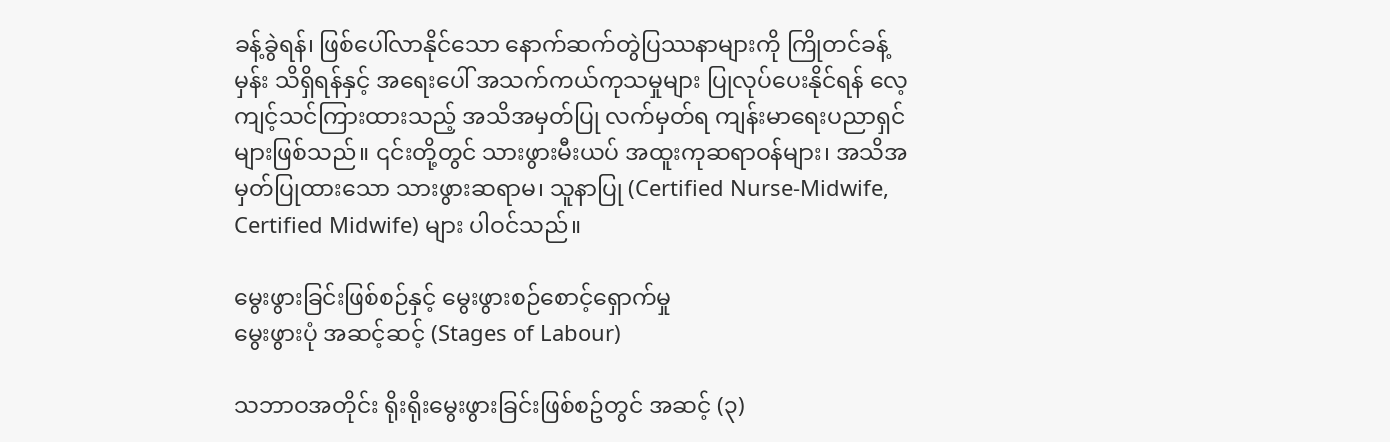ခန့်ခွဲရန်၊ ဖြစ်ပေါ်လာနိုင်သော နောက်ဆက်တွဲပြဿနာများကို ကြိုတင်ခန့်မှန်း သိရှိရန်နှင့် အရေးပေါ် အသက်ကယ်ကုသမှုများ ပြုလုပ်ပေးနိုင်ရန် လေ့ကျင့်သင်ကြားထားသည့် အသိအမှတ်ပြု လက်မှတ်ရ ကျန်းမာရေးပညာရှင်များဖြစ်သည်။ ၎င်းတို့တွင် သားဖွားမီးယပ် အထူးကုဆရာဝန်များ၊ အသိအမှတ်ပြုထားသော သားဖွားဆရာမ၊ သူနာပြု (Certified Nurse-Midwife, Certified Midwife) များ ပါဝင်သည်။

မွေးဖွားခြင်းဖြစ်စဉ်နှင့် မွေးဖွားစဉ်စောင့်ရှောက်မှု
မွေးဖွားပုံ အဆင့်ဆင့် (Stages of Labour)

သဘာဝအတိုင်း ရိုးရိုးမွေးဖွားခြင်းဖြစ်စဥ်တွင် အဆင့် (၃)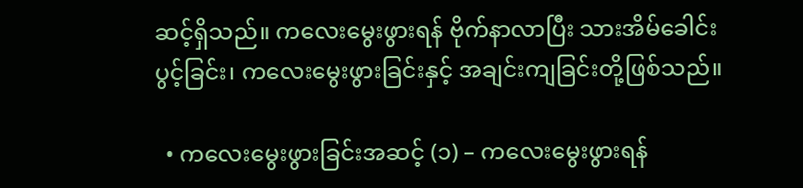ဆင့်ရှိသည်။ ကလေးမွေးဖွားရန် ဗိုက်နာလာပြီး သားအိမ်ခေါင်းပွင့်ခြင်း၊ ကလေးမွေးဖွားခြင်းနှင့် အချင်းကျခြင်းတို့ဖြစ်သည်။

  • ကလေးမွေးဖွားခြင်းအဆင့် (၁) – ကလေးမွေးဖွားရန်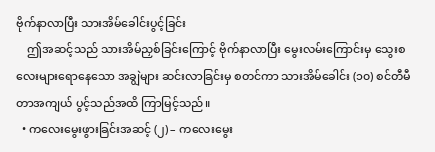ဗိုက်နာလာပြီး သားအိမ်‌ခေါင်းပွင့်ခြင်း
    ဤအဆင့်သည် သားအိမ်ညှစ်ခြင်းကြောင့် ဗိုက်နာလာပြီး မွေးလမ်း‌ကြောင်းမှ သွေးစလေးများရောနေသော အချွဲများ ဆင်းလာခြင်းမှ စတင်ကာ သားအိမ်ခေါင်း (၁၀) စင်တီမီတာအကျယ် ပွင့်သည်အထိ ကြာမြင့်သည်။
  • ကလေးမွေးဖွားခြင်းအဆင့် (၂) – ကလေးမွေး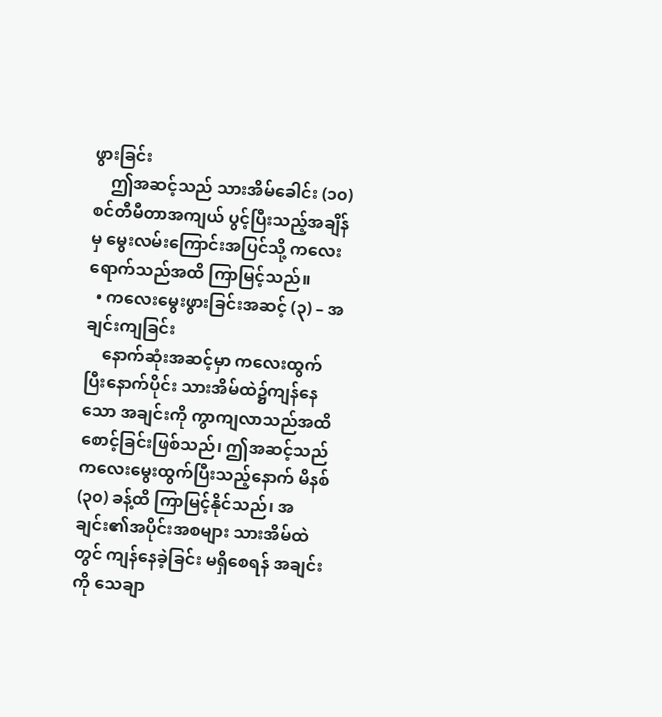ဖွားခြင်း
    ဤအဆင့်သည် သားအိမ်ခေါင်း (၁၀) စင်တီမီတာအကျယ် ပွင့်ပြီးသည့်အချိန်မှ မွေးလမ်းကြောင်းအပြင်‌သို့ ကလေးရောက်သည်အထိ ကြာမြင့်သည်။
  • ကလေးမွေးဖွားခြင်းအဆင့် (၃) – အချင်းကျခြင်း
    နောက်ဆုံးအဆင့်မှာ ကလေးထွက်ပြီးနောက်ပိုင်း သားအိမ်ထဲ၌ကျန်နေသော အချင်းကို ကွာကျလာသည်အထိ စောင့်ခြင်းဖြစ်သည်၊ ဤအဆင့်သည် ကလေးမွေးထွက်ပြီးသည့်နောက် မိနစ် (၃၀) ခန့်ထိ ကြာမြင့်နိုင်သည်၊ အချင်း၏အပိုင်းအစများ သားအိမ်ထဲတွင် ကျန်နေခဲ့ခြင်း မရှိစေရန် အချင်းကို သေချာ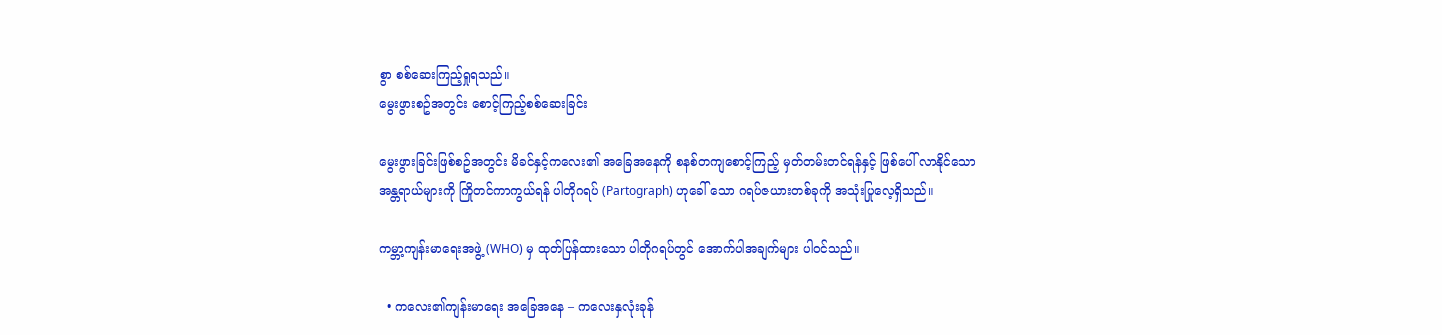စွာ စစ်ဆေးကြည့်ရှုရသည်။
မွေးဖွားစဥ်အတွင်း စောင့်ကြည့်စစ်ဆေးခြင်း

မွေးဖွားခြင်းဖြစ်စဥ်အတွင်း မိခင်နှင့်ကလေး၏ အခြေအနေကို စနစ်တကျစောင့်ကြည့် မှတ်တမ်းတင်ရန်နှင့် ဖြစ်ပေါ် လာနိုင်သော အန္တရာယ်များကို ကြိုတင်ကာကွယ်ရန် ပါတိုဂရပ် (Partograph) ဟုခေါ် သော ဂရပ်ဇယားတစ်ခုကို အသုံးပြုလေ့ရှိသည်။

ကမ္ဘာ့ကျန်းမာရေးအဖွဲ့ (WHO) မှ ထုတ်ပြန်ထားသော ပါတိုဂရပ်တွင် အောက်ပါအချက်များ ပါဝင်သည်။

  • ကလေး၏ကျန်းမာရေး အခြေအနေ – ကလေးနှလုံးခုန်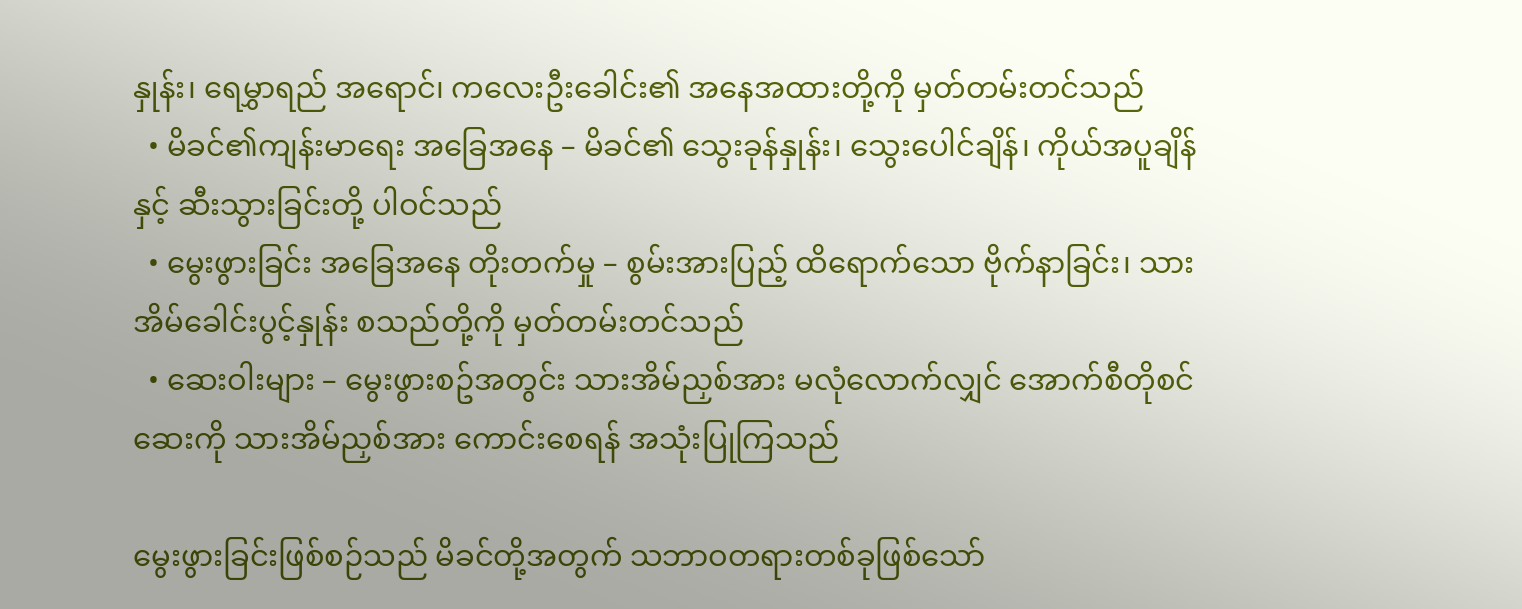နှုန်း၊ ‌ရေမွှာရည် အရောင်၊ ကလေးဦးခေါင်း၏ အနေအထားတို့ကို မှတ်တမ်းတင်သည်
  • မိခင်၏ကျန်းမာရေး အခြေအနေ – မိခင်၏ သွေးခုန်နှုန်း၊ သွေးပေါင်ချိန်၊ ကိုယ်အပူချိန်နှင့် ဆီးသွားခြင်းတို့ ပါဝင်သည်
  • မွေးဖွားခြင်း အခြေအနေ တိုးတက်မှု – စွမ်းအားပြည့် ထိရောက်သော ဗိုက်နာခြင်း၊ သားအိမ်ခေါင်းပွင့်နှုန်း စသည်တို့ကို မှတ်တမ်းတင်သည်
  • ဆေးဝါးများ – မွေးဖွားစဥ်အတွင်း သားအိမ်ညှစ်အား မလုံလောက်လျှင် အောက်စီတိုစင်ဆေးကို သားအိမ်ညှစ်အား ကောင်းစေရန် အသုံးပြုကြသည်

မွေးဖွားခြင်းဖြစ်စဉ်သည် မိခင်တို့အတွက် သဘာဝတရားတစ်ခုဖြစ်သော်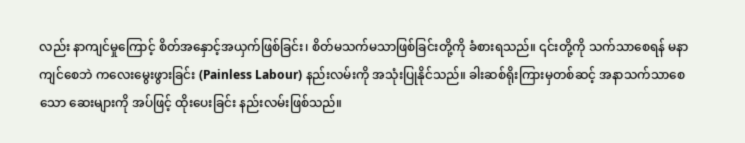လည်း နာကျင်မှုကြောင့် စိတ်အ‌နှောင့်အယှက်ဖြစ်ခြင်း၊ စိတ်မသက်မသာဖြစ်ခြင်းတို့ကို ခံစားရသည်။ ၎င်းတို့ကို သက်သာစေရန် မနာကျင်စေဘဲ ကလေးမွေးဖွားခြင်း (Painless Labour) နည်းလမ်းကို အသုံးပြုနိုင်သည်။ ခါးဆစ်ရိုးကြားမှတစ်ဆင့် အနာသက်သာစေသော ဆေးများကို အပ်ဖြင့် ထိုးပေးခြင်း နည်းလမ်းဖြစ်သည်။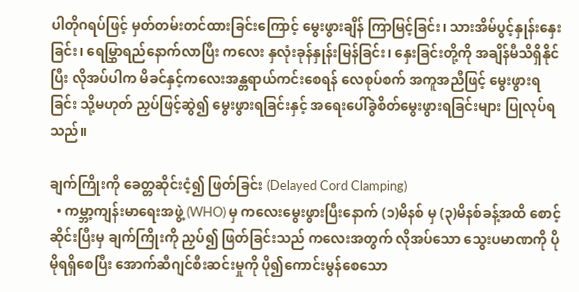ပါတိုဂရပ်ဖြင့် မှတ်တမ်းတင်ထားခြင်းကြောင့် မွေးဖွားချိန် ကြာမြင့်ခြင်း၊ သားအိမ်ပွင့်နှုန်းနှေးခြင်း၊ ရေမြွှာရည်နောက်လာပြီး ကလေး နှလုံးခုန်နှုန်းမြန်ခြင်း၊ နှေးခြင်းတို့ကို အချိန်မီသိရှိနိုင်ပြီး လိုအပ်ပါက မိခင်နှင့်ကလေးအန္တရာယ်ကင်းစေရန် လေစုပ်စက် အကူအညီဖြင့် မွေးဖွားရခြင်း သို့မဟုတ် ညှပ်ဖြင့်ဆွဲ၍ မွေးဖွားရခြင်းနှင့် အရေးပေါ်ခွဲစိတ်မွေးဖွားရခြင်းများ ပြုလုပ်ရသည်။

ချက်ကြိုးကို ခေတ္တဆိုင်းငံ့၍ ဖြတ်ခြင်း (Delayed Cord Clamping)
  • ကမ္ဘာ့ကျန်းမာရေးအဖွဲ့ (WHO) မှ ကလေးမွေးဖွားပြီးနောက် (၁)မိနစ် မှ (၃)မိနစ်ခန့်အထိ စောင့်ဆိုင်းပြီးမှ ချက်ကြိုးကို ညှပ်၍ ဖြတ်ခြင်းသည် ကလေးအတွက် လိုအပ်သော သွေးပမာဏကို ပိုမိုရရှိစေပြီး အောက်ဆီဂျင်စီးဆင်းမှုကို ပို၍ကောင်းမွန်စေသော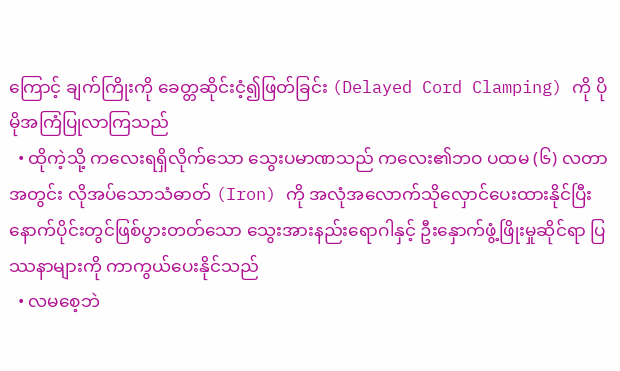ကြောင့် ချက်ကြိုးကို ခေတ္တဆိုင်းငံ့၍ဖြတ်ခြင်း (Delayed Cord Clamping) ကို ပိုမိုအကြံပြုလာကြသည်
  • ထိုကဲ့သို့ ကလေးရရှိလိုက်သော သွေးပမာဏသည် ကလေး၏ဘဝ ပထမ (၆) လတာအတွင်း လိုအပ်သောသံဓာတ် (Iron) ကို အလုံအလောက်သိုလှောင်ပေးထားနိုင်ပြီး နောက်ပိုင်းတွင်ဖြစ်ပွားတတ်သော သွေးအားနည်းရောဂါနှင့် ဦးနှောက်ဖွံ့ဖြိုးမှုဆိုင်ရာ ပြဿနာများကို ကာကွယ်ပေးနိုင်သည်
  • လမစေ့ဘဲ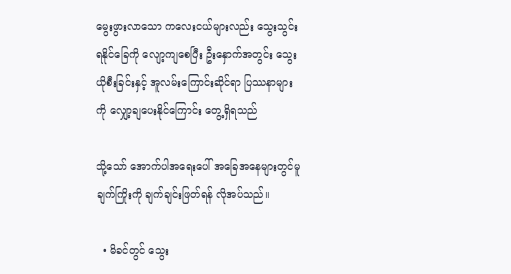မွေးဖွားလာသော ကလေးငယ်များလည်း သွေးသွင်းရနိုင်ခြေကို လျော့ကျစေပြီး ဦးနှောက်အတွင်း သွေးယိုစီးခြင်းနှင့် အူလမ်းကြောင်းဆိုင်ရာ ပြဿနာများကို လျှော့ချပေးနိုင်ကြောင်း တွေ့ရှိရသည်

သို့သော် အောက်ပါအရေးပေါ် အခြေအနေများတွင်မူ ချက်ကြိုးကို ချက်ချင်းဖြတ်ရန် လိုအပ်သည်။

  • မိခင်တွင် သွေး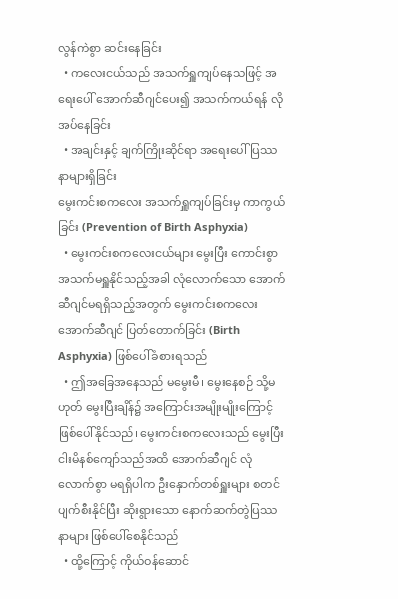လွန်ကဲစွာ ဆင်းနေခြင်း
  • ကလေးငယ်သည် အသက်ရှူကျပ်နေသဖြင့် အရေးပေါ် အောက်ဆီဂျင်ပေး၍ အသက်ကယ်ရန် လိုအပ်နေခြင်း
  • အချင်းနှင့် ချက်ကြိုးဆိုင်ရာ အရေးပေါ် ပြဿနာများရှိခြင်း
မွေးကင်းစကလေး အသက်ရှူကျပ်ခြင်းမှ ကာကွယ်ခြင်း (Prevention of Birth Asphyxia)
  • မွေးကင်းစကလေးငယ်များ မွေးပြီး ကောင်းစွာအသက်မရှူနိုင်သည့်အခါ လုံလောက်သော အောက်ဆီဂျင်မရရှိသည့်အတွက် မွေးကင်းစကလေး အောက်ဆီဂျင် ပြတ်တောက်ခြင်း (Birth Asphyxia) ဖြစ်ပေါ်ခံစားရသည်
  • ဤအခြေအနေသည် မမွေးမီ၊ မွေးနေစဉ် သို့မဟုတ် မွေးပြီးချိန်၌ အကြောင်းအမျိုးမျိုးကြောင့် ဖြစ်ပေါ်နိုင်သည်၊ မွေးကင်းစကလေးသည် မွေးပြီး ငါးမိနစ်ကျော်သည်အထိ အောက်ဆီဂျင် လုံလောက်စွာ မရရှိပါက ဦးနှောက်တစ်ရှူးများ စတင်ပျက်စီးနိုင်ပြီး ဆိုးရွားသော နောက်ဆက်တွဲပြဿနာများ ဖြစ်ပေါ်စေနိုင်သည်
  • ထို့ကြောင့် ကိုယ်ဝန်ဆောင်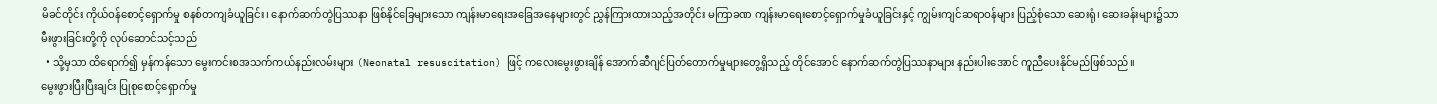မိခင်တိုင်း ကိုယ်ဝန်စောင့်ရှောက်မှု စနစ်တကျခံယူခြင်း၊ နောက်ဆက်တွဲပြဿနာ ဖြစ်နိုင်ခြေများသော ကျန်းမာရေးအခြေအနေများတွင် ညွှန်ကြားထားသည့်အတိုင်း မကြာခဏ ကျန်းမာရေးစောင့်ရှောက်မှုခံယူခြင်းနှင့် ကျွမ်းကျင်ဆရာဝန်များ ပြည့်စုံသော ဆေးရုံ၊ ဆေးခန်းများ၌သာ မီးဖွားခြင်းတို့ကို လုပ်ဆောင်သင့်သည်
  • သို့မှသာ ထိရောက်၍ မှန်ကန်သော မွေးကင်းစအသက်ကယ်နည်းလမ်းများ (Neonatal resuscitation) ဖြင့် ကလေးမွေးဖွားချိန် အောက်ဆီဂျင်ပြတ်တောက်မှုများတွေ့ရှိသည့် တိုင်အောင် နောက်ဆက်တွဲပြဿနာများ နည်းပါးအောင် ကူညီပေးနိုင်မည်ဖြစ်သည်။
မွေးဖွားပြီးပြီးချင်း ပြုစုစောင့်ရှောက်မှု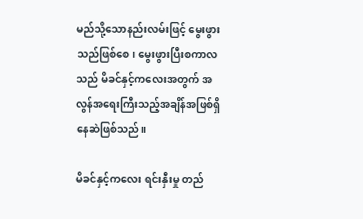မည်သို့သောနည်းလမ်းဖြင့် မွေးဖွားသည်ဖြစ်စေ၊ မွေးဖွားပြီးစကာလသည် မိခင်နှင့်ကလေးအတွက် အလွန်အရေးကြီးသည့်အချိန်အဖြစ်ရှိနေဆဲဖြစ်သည်။

မိခင်နှင့်ကလေး ရင်းနှီးမှု တည်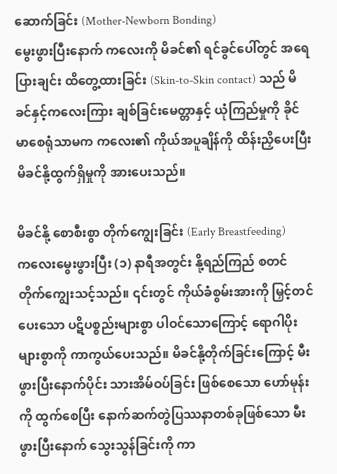ဆောက်ခြင်း (Mother-Newborn Bonding)
မွေးဖွားပြီးနောက် ကလေးကို မိခင်၏ ရင်ခွင်ပေါ်တွင် အရေပြားချင်း ထိတွေ့ထားခြင်း (Skin-to-Skin contact) သည် မိခင်နှင့်ကလေးကြား ချစ်ခြင်းမေတ္တာနှင့် ယုံကြည်မှုကို ခိုင်မာစေရုံသာမက ကလေး၏ ကိုယ်အပူချိန်ကို ထိန်းညှိပေးပြီး မိခင်နို့ထွက်ရှိမှုကို အားပေးသည်။

မိခင်နို့ စောစီးစွာ တိုက်ကျွေးခြင်း (Early Breastfeeding)
ကလေးမွေးဖွားပြီး (၁) နာရီအတွင်း နို့ရည်ကြည် စတင်တိုက်ကျွေးသင့်သည်။ ၎င်းတွင် ကိုယ်ခံစွမ်းအားကို မြှင့်တင်ပေးသော ပဋိပစ္စည်းများစွာ ပါဝင်သောကြောင့် ရောဂါပိုးများစွာကို ကာကွယ်ပေးသည်။ မိခင်နို့တိုက်ခြင်းကြောင့် မီးဖွားပြီးနောက်ပိုင်း သားအိမ်ဝပ်ခြင်း ဖြစ်စေသော ဟော်မုန်းကို ထွက်စေပြီး နောက်ဆက်တွဲပြဿနာတစ်ခုဖြစ်သော မီးဖွားပြီးနောက် သွေးသွန်ခြင်းကို ကာ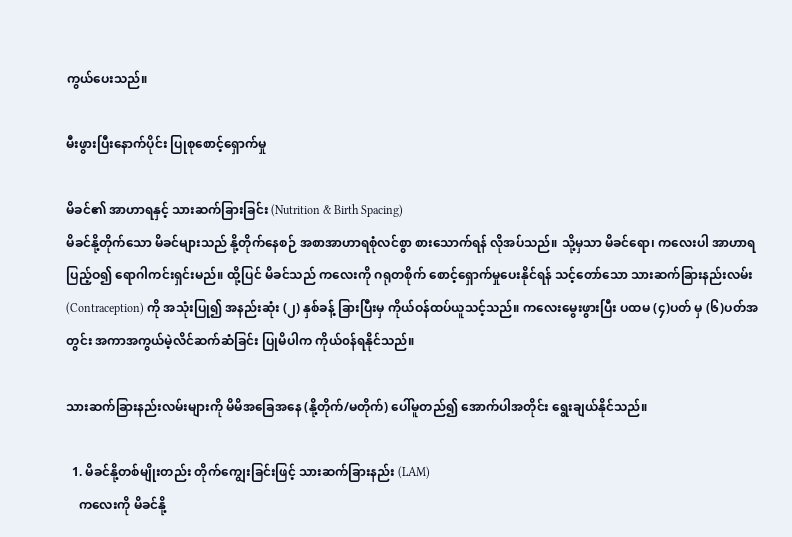ကွယ်ပေးသည်။

မီးဖွားပြီးနောက်ပိုင်း ပြုစုစောင့်ရှောက်မှု

မိခင်၏ အာဟာရနှင့် သားဆက်ခြားခြင်း (Nutrition & Birth Spacing)
မိခင်နို့တိုက်သော မိခင်များသည် နို့တိုက်နေစဉ် အစာအာဟာရစုံလင်စွာ စားသောက်ရန် လိုအပ်သည်။ သို့မှသာ မိခင်‌ရော၊ ကလေးပါ အာဟာရပြည့်ဝ၍ ‌ရောဂါကင်းရှင်းမည်။ ထို့ပြင် မိခင်သည် ကလေးကို ဂရုတစိုက် စောင့်ရှောက်မှုပေးနိုင်ရန် သင့်တော်သော သားဆက်ခြားနည်းလမ်း (Contraception) ကို အသုံးပြု၍ အနည်းဆုံး (၂) နှစ်ခန့် ခြားပြီးမှ ကိုယ်ဝန်ထပ်ယူသင့်သည်။ ကလေးမွေးဖွားပြီး ပထမ (၄)ပတ် မှ (၆)ပတ်အတွင်း အကာအကွယ်မဲ့လိင်ဆက်ဆံခြင်း ပြုမိပါက ကိုယ်၀န်ရနိုင်သည်။

သားဆက်ခြားနည်းလမ်းများကို မိမိအခြေအနေ (နို့တိုက်/မတိုက်) ပေါ်မူတည်၍ အောက်ပါအတိုင်း ရွေးချယ်နိုင်သည်။

  1. မိခင်နို့တစ်မျိုးတည်း တိုက်ကျွေးခြင်းဖြင့် သားဆက်ခြားနည်း (LAM)
    ကလေးကို မိခင်နို့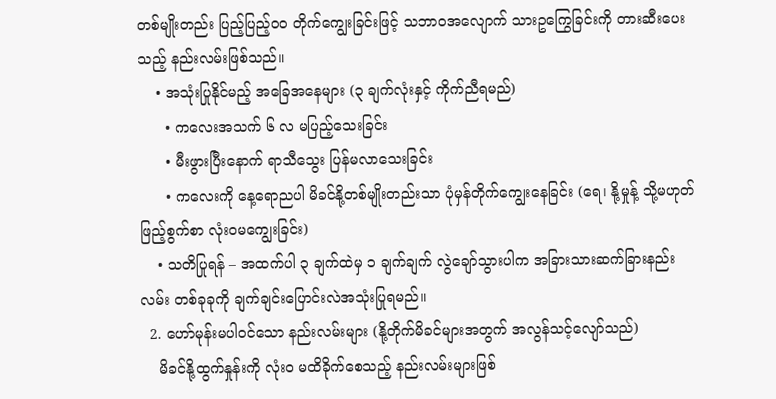တစ်မျိုးတည်း ပြည့်ပြည့်ဝဝ တိုက်ကျွေးခြင်းဖြင့် သဘာဝအလျောက် သားဥကြွေခြင်းကို တားဆီးပေးသည့် နည်းလမ်းဖြစ်သည်။
    • အသုံးပြုနိုင်မည့် အခြေအနေများ (၃ ချက်လုံးနှင့် ကိုက်ညီရမည်)
      • ကလေးအသက် ၆ လ မပြည့်သေးခြင်း
      • မီးဖွားပြီးနောက် ရာသီသွေး ပြန်မလာသေးခြင်း
      • ကလေးကို နေ့ရောညပါ မိခင်နို့တစ်မျိုးတည်းသာ ပုံမှန်တိုက်ကျွေးနေခြင်း (ရေ၊ နို့မှုန့် သို့မဟုတ် ဖြည့်စွက်စာ လုံးဝမကျွေးခြင်း)
    • သတိပြုရန် – အထက်ပါ ၃ ချက်ထဲမှ ၁ ချက်ချက် လွဲချော်သွားပါက အခြားသားဆက်ခြားနည်းလမ်း တစ်ခုခုကို ချက်ချင်းပြောင်းလဲအသုံးပြုရမည်။
  2. ဟော်မုန်းမပါဝင်သော နည်းလမ်းများ (နို့တိုက်မိခင်များအတွက် အလွန်သင့်လျော်သည်)
    မိခင်နို့ထွက်နှုန်းကို လုံးဝ မထိခိုက်စေသည့် နည်းလမ်းများဖြစ်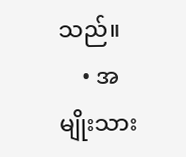သည်။
    • အမျိုးသား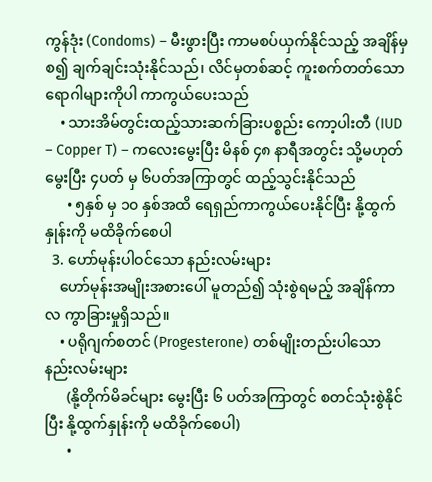ကွန်ဒုံး (Condoms) – မီးဖွားပြီး ကာမစပ်ယှက်နိုင်သည့် အချိန်မှစ၍ ချက်ချင်းသုံးနိုင်သည်၊ လိင်မှတစ်ဆင့် ကူးစက်တတ်သော ရောဂါများကိုပါ ကာကွယ်ပေးသည်
    • သားအိမ်တွင်းထည့်သားဆက်ခြားပစ္စည်း ကော့ပါးတီ (IUD – Copper T) – ကလေးမွေးပြီး မိနစ် ၄၈ နာရီအတွင်း သို့မဟုတ် မွေးပြီး ၄ပတ် မှ ၆ပတ်အကြာတွင် ထည့်သွင်းနိုင်သည်
      • ၅နှစ် မှ ၁၀ နှစ်အထိ ရေရှည်ကာကွယ်ပေးနိုင်ပြီး နို့ထွက်နှုန်းကို မထိခိုက်စေပါ
  3. ဟော်မုန်းပါဝင်သော နည်းလမ်းများ
    ဟော်မုန်းအမျိုးအစားပေါ် မူတည်၍ သုံးစွဲရမည့် အချိန်ကာလ ကွာခြားမှုရှိသည်။
    • ပရိုဂျက်စတင် (Progesterone) တစ်မျိုးတည်းပါသော နည်းလမ်းများ
      (နို့တိုက်မိခင်များ မွေးပြီး ၆ ပတ်အကြာတွင် စတင်သုံးစွဲနိုင်ပြီး နို့ထွက်နှုန်းကို မထိခိုက်စေပါ)
      •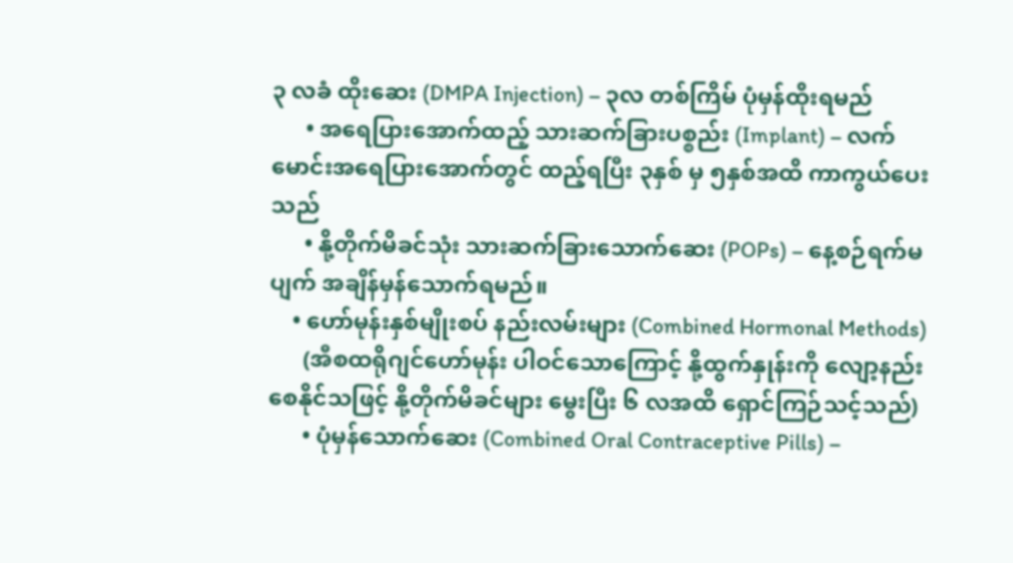၃ လခံ ထိုးဆေး (DMPA Injection) – ၃လ တစ်ကြိမ် ပုံမှန်ထိုးရမည်
      • အရေပြားအောက်ထည့် သားဆက်ခြားပစ္စည်း (Implant) – လက်မောင်းအရေပြားအောက်တွင် ထည့်ရပြီး ၃နှစ် မှ ၅နှစ်အထိ ကာကွယ်ပေးသည်
      • နို့တိုက်မိခင်သုံး သားဆက်ခြားသောက်ဆေး (POPs) – နေ့စဉ်ရက်မပျက် အချိန်မှန်သောက်ရမည်။
    • ဟော်မုန်းနှစ်မျိုးစပ် နည်းလမ်းများ (Combined Hormonal Methods)
      (အီစထရိုဂျင်ဟော်မုန်း ပါဝင်သောကြောင့် နို့ထွက်နှုန်းကို လျော့နည်းစေနိုင်သဖြင့် နို့တိုက်မိခင်များ မွေးပြီး ၆ လအထိ ရှောင်ကြဉ်သင့်သည်)
      • ပုံမှန်သောက်ဆေး (Combined Oral Contraceptive Pills) –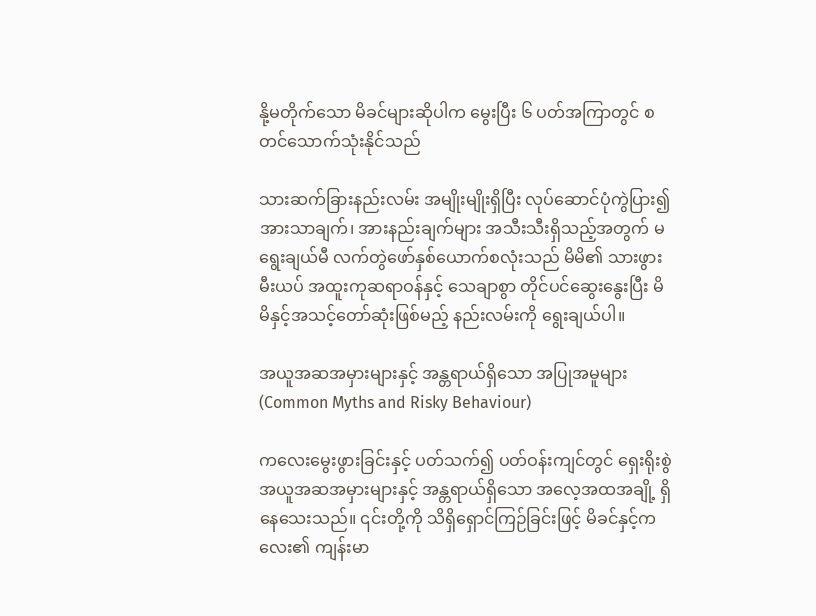နို့မတိုက်သော မိခင်များဆိုပါက မွေးပြီး ၆ ပတ်အကြာတွင် စတင်သောက်သုံးနိုင်သည်

သားဆက်ခြားနည်းလမ်း အမျိုးမျိုးရှိပြီး လုပ်ဆောင်ပုံကွဲပြား၍ အားသာချက်၊ အားနည်းချက်များ အသီးသီးရှိသည့်အတွက် မရွေးချယ်မီ လက်တွဲဖော်နှစ်ယောက်စလုံးသည် မိမိ၏ သားဖွားမီးယပ် အထူးကုဆရာဝန်နှင့် သေချာစွာ တိုင်ပင်ဆွေးနွေးပြီး မိမိနှင့်အသင့်တော်ဆုံးဖြစ်မည့် နည်းလမ်းကို ရွေးချယ်ပါ။

အယူအဆအမှားများနှင့် အန္တရာယ်ရှိသော အပြုအမူများ (Common Myths and Risky Behaviour)

ကလေးမွေးဖွားခြင်းနှင့် ပတ်သက်၍ ပတ်ဝန်းကျင်တွင် ရှေးရိုးစွဲ အယူအဆအမှားများနှင့် အန္တရာယ်ရှိသော အလေ့အထအချို့ ရှိနေသေးသည်။ ၎င်းတို့ကို သိရှိရှောင်ကြဉ်ခြင်းဖြင့် မိခင်နှင့်ကလေး၏ ကျန်းမာ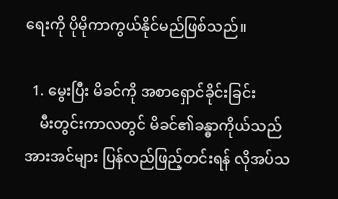ရေးကို ပိုမိုကာကွယ်နိုင်မည်ဖြစ်သည်။

  1. မွေးပြီး မိခင်ကို အစာရှောင်ခိုင်းခြင်း
    မီးတွင်းကာလတွင် မိခင်၏ခန္ဓာကိုယ်သည် အားအင်များ ပြန်လည်ဖြည့်တင်းရန် လိုအပ်သ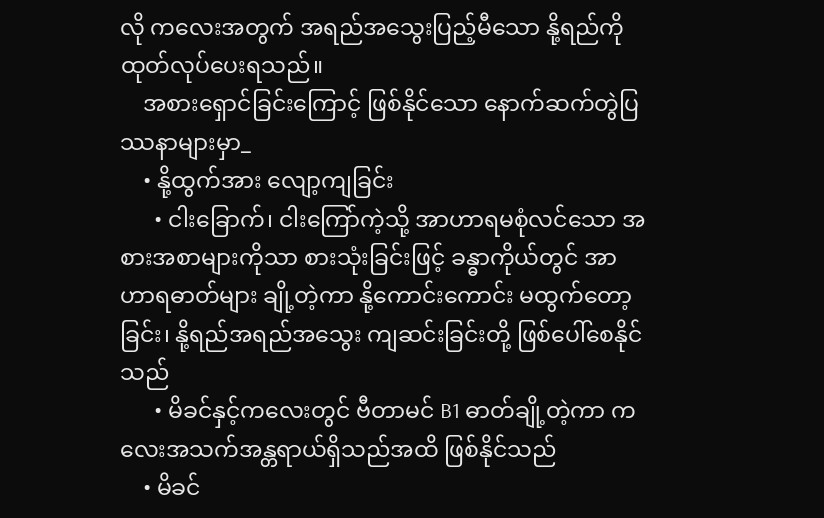လို ကလေးအတွက် အရည်အသွေးပြည့်မီသော နို့ရည်ကို ထုတ်လုပ်ပေးရသည်။
    အစားရှောင်ခြင်းကြောင့် ဖြစ်နိုင်သော နောက်ဆက်တွဲပြဿနာများမှာ_
    • နို့ထွက်အား လျော့ကျခြင်း
      • ငါးခြောက်၊ ငါးကြော်ကဲ့သို့ အာဟာရမစုံလင်သော အစားအစာများကိုသာ စားသုံးခြင်းဖြင့် ခန္ဓာကိုယ်တွင် အာဟာရဓာတ်များ ချို့တဲ့ကာ နို့ကောင်းကောင်း မထွက်တော့ခြင်း၊ နို့ရည်အရည်အသွေး ကျဆင်းခြင်းတို့ ဖြစ်ပေါ်စေနိုင်သည်
      • မိခင်နှင့်ကလေးတွင် ဗီတာမင် B1 ဓာတ်ချို့တဲ့ကာ ကလေးအသက်အန္တရာယ်ရှိသည်အထိ ဖြစ်နိုင်သည်
    • မိခင်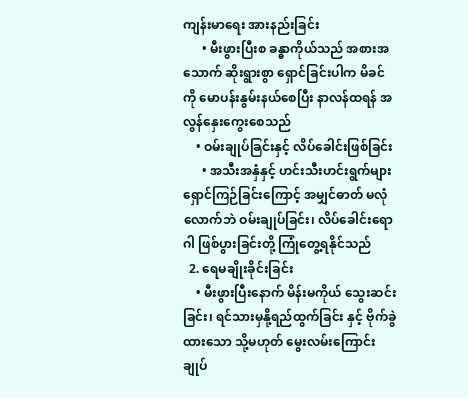ကျန်းမာရေး အားနည်းခြင်း
      • မီးဖွားပြီးစ ခန္ဓာကိုယ်သည် အစားအသောက် ဆိုးရွားစွာ ရှောင်ခြင်းပါက မိခင်ကို မောပန်းနွမ်းနယ်စေပြီး နာလန်ထရန် အလွန်နှေးကွေးစေသည်
    • ဝမ်းချုပ်ခြင်းနှင့် လိပ်ခေါင်းဖြစ်ခြင်း
      • အသီးအနှံနှင့် ဟင်းသီးဟင်းရွက်များ ရှောင်ကြဉ်ခြင်းကြောင့် အမျှင်ဓာတ် မလုံလောက်ဘဲ ဝမ်းချုပ်ခြင်း၊ လိပ်ခေါင်းရောဂါ ဖြစ်ပွားခြင်းတို့ ကြုံတွေ့ရနိုင်သည်
  2. ရေမချိုးခိုင်းခြင်း
    • မီးဖွားပြီးနောက် မိန်းမကိုယ် သွေးဆင်းခြင်း၊ ရင်သားမှနို့ရည်ထွက်ခြင်း နှင့် ဗိုက်ခွဲထားသော သို့မဟုတ် မွေးလမ်းကြောင်း ချုပ်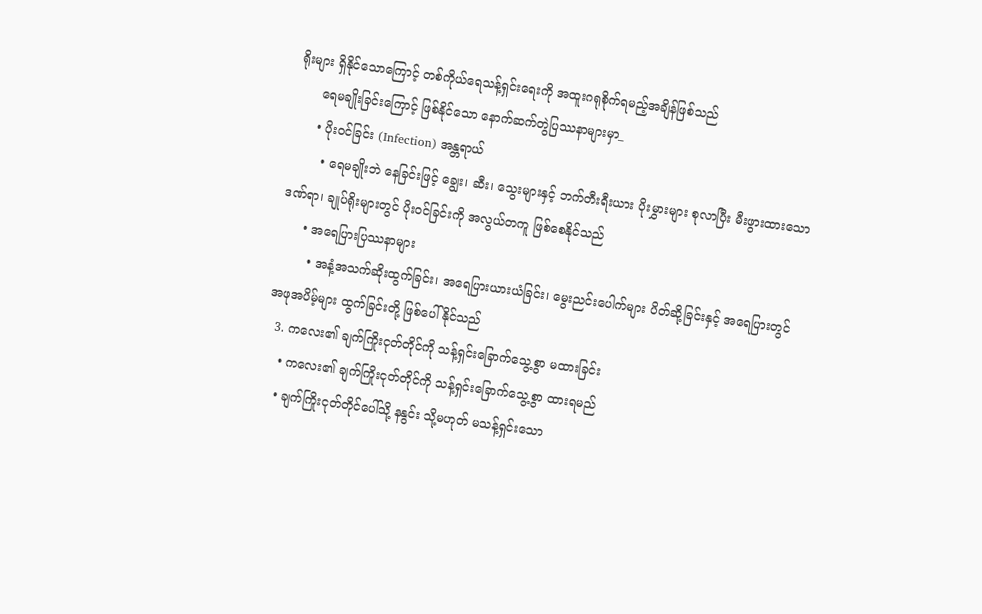ရိုးများ ရှိနိုင်သောကြောင့် တစ်ကိုယ်ရေသန့်ရှင်းရေးကို အထူးဂရုစိုက်ရမည့်အချိန်ဖြစ်သည်
      ရေမချိုးခြင်းကြောင့် ဖြစ်နိုင်သော နောက်ဆက်တွဲပြဿနာများမှာ_
      • ပိုးဝင်ခြင်း (Infection) အန္တရာယ်
        • ရေမချိုးဘဲ နေခြင်းဖြင့် ချွေး၊ ဆီး၊ သွေးများနှင့် ဘက်တီးရီးယား ပိုးမွှားများ စုလာပြီး မီးဖွားထားသော ဒဏ်ရာ၊ ချုပ်ရိုးများတွင် ပိုးဝင်ခြင်းကို အလွယ်တကူ ဖြစ်စေနိုင်သည်
      • အရေပြားပြဿနာများ
        • အနံ့အသက်ဆိုးထွက်ခြင်း၊ အရေပြားယားယံခြင်း၊ မွေးညင်းပေါက်များ ပိတ်ဆို့ခြင်းနှင့် အရေပြားတွင် အဖုအပိမ့်များ ထွက်ခြင်းတို့ ဖြစ်ပေါ်နိုင်သည်
  3. ကလေး၏ ချက်ကြိုးငုတ်တိုင်ကို သန့်ရှင်းခြောက်သွေ့စွာ မထားခြင်း
    • ကလေး၏ ချက်ကြိုးငုတ်တိုင်ကို သန့်ရှင်းခြောက်သွေ့စွာ ထားရမည်
    • ချက်ကြိုးငုတ်တိုင်ပေါ်သို့ နနွင်း သို့မဟုတ် မသန့်ရှင်းသော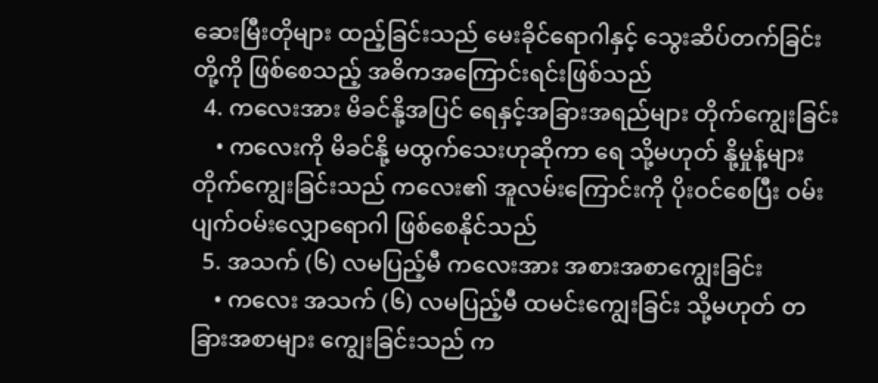ဆေးမြီးတိုများ ထည့်ခြင်းသည် မေးခိုင်ရောဂါနှင့် သွေးဆိပ်တက်ခြင်းတို့ကို ဖြစ်စေသည့် အဓိကအကြောင်းရင်းဖြစ်သည်
  4. ကလေးအား မိခင်နို့အပြင် ရေနှင့်အခြားအရည်များ တိုက်ကျွေးခြင်း
    • ကလေးကို မိခင်နို့ မထွက်သေးဟုဆိုကာ ရေ သို့မဟုတ် နို့မှုန့်များ တိုက်ကျွေးခြင်းသည် ကလေး၏ အူလမ်းကြောင်းကို ပိုးဝင်စေပြီး ဝမ်းပျက်ဝမ်းလျှောရောဂါ ဖြစ်စေနိုင်သည်
  5. အသက် (၆) လမပြည့်မီ ကလေးအား အစားအစာကျွေးခြင်း
    • ကလေး အသက် (၆) လမပြည့်မီ ထမင်းကျွေးခြင်း သို့မဟုတ် တခြားအစာများ ကျွေးခြင်းသည် က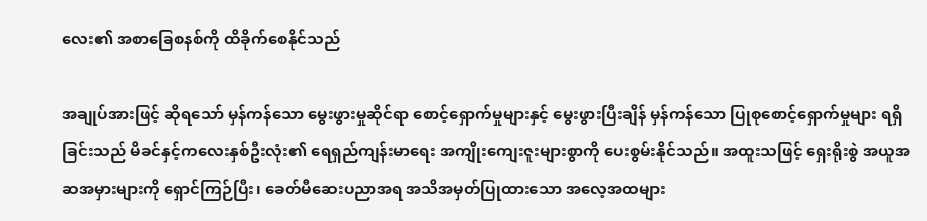လေး၏ အစာခြေစနစ်ကို ထိခိုက်စေနိုင်သည်

အချုပ်အားဖြင့် ဆိုရသော် မှန်ကန်သော မွေးဖွားမှုဆိုင်ရာ စောင့်ရှောက်မှုများနှင့် မွေးဖွားပြီးချိန် မှန်ကန်သော ပြုစုစောင့်ရှောက်မှုများ ရရှိခြင်းသည် မိခင်နှင့်ကလေးနှစ်ဦးလုံး၏ ရေရှည်ကျန်းမာရေး အကျိုးကျေးဇူးများစွာကို ပေးစွမ်းနိုင်သည်။ အထူးသဖြင့် ရှေးရိုးစွဲ အယူအဆအမှားများကို ရှောင်ကြဉ်ပြီး၊ ခေတ်မီဆေးပညာအရ အသိအမှတ်ပြုထားသော အလေ့အထများ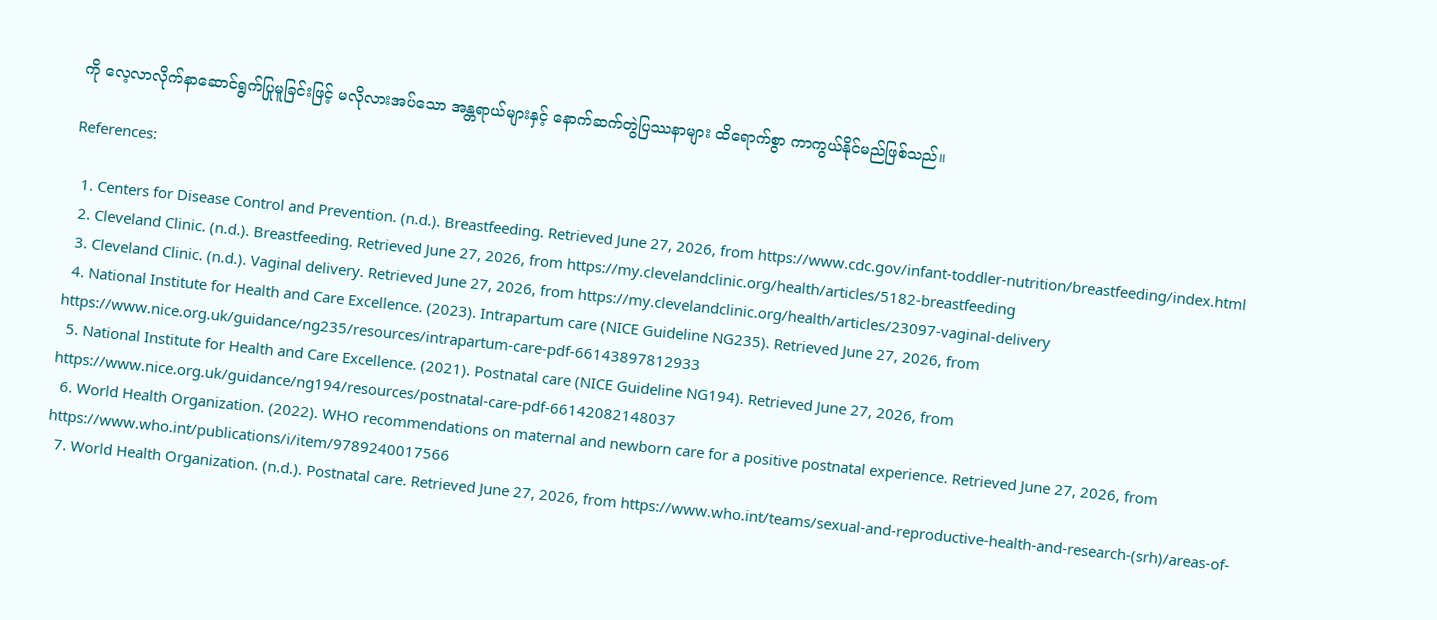ကို လေ့လာလိုက်နာဆောင်ရွက်ပြုမူခြင်းဖြင့် မလိုလားအပ်သော အန္တရာယ်များနှင့် နောက်ဆက်တွဲပြဿနာများ ထိရောက်စွာ ကာကွယ်နိုင်မည်ဖြစ်သည်။

References:

  1. Centers for Disease Control and Prevention. (n.d.). Breastfeeding. Retrieved June 27, 2026, from https://www.cdc.gov/infant-toddler-nutrition/breastfeeding/index.html
  2. Cleveland Clinic. (n.d.). Breastfeeding. Retrieved June 27, 2026, from https://my.clevelandclinic.org/health/articles/5182-breastfeeding
  3. Cleveland Clinic. (n.d.). Vaginal delivery. Retrieved June 27, 2026, from https://my.clevelandclinic.org/health/articles/23097-vaginal-delivery
  4. National Institute for Health and Care Excellence. (2023). Intrapartum care (NICE Guideline NG235). Retrieved June 27, 2026, from https://www.nice.org.uk/guidance/ng235/resources/intrapartum-care-pdf-66143897812933
  5. National Institute for Health and Care Excellence. (2021). Postnatal care (NICE Guideline NG194). Retrieved June 27, 2026, from https://www.nice.org.uk/guidance/ng194/resources/postnatal-care-pdf-66142082148037
  6. World Health Organization. (2022). WHO recommendations on maternal and newborn care for a positive postnatal experience. Retrieved June 27, 2026, from https://www.who.int/publications/i/item/9789240017566
  7. World Health Organization. (n.d.). Postnatal care. Retrieved June 27, 2026, from https://www.who.int/teams/sexual-and-reproductive-health-and-research-(srh)/areas-of-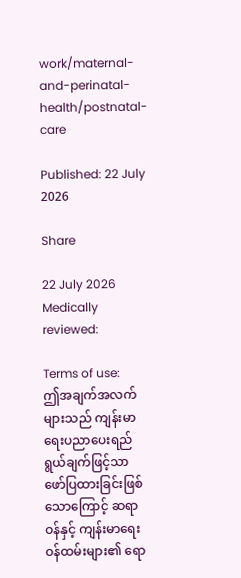work/maternal-and-perinatal-health/postnatal-care

Published: 22 July 2026

Share

22 July 2026
Medically reviewed:

Terms of use:
ဤအချက်အလက်များသည် ကျန်းမာရေးပညာပေးရည်ရွယ်ချက်ဖြင့်သာ ဖော်ပြထားခြင်းဖြစ်သောကြောင့် ဆရာဝန်နှင့် ကျန်းမာရေးဝန်ထမ်းများ၏ ရော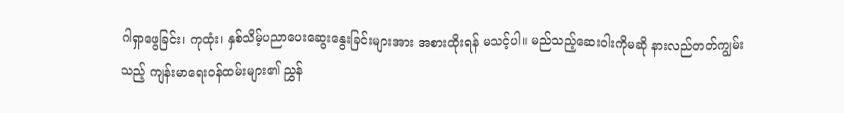ဂါရှာဖွေခြင်း၊ ကုထုံး၊ နှစ်သိမ့်ပညာပေးဆွေးနွေးခြင်းများအား အစားထိုးရန် မသင့်ပါ။ မည်သည့်ဆေးဝါးကိုမဆို နားလည်တတ်ကျွမ်းသည့် ကျန်းမာရေးဝန်ထမ်းများ၏ ညွှန်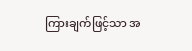ကြားချက်ဖြင့်သာ အ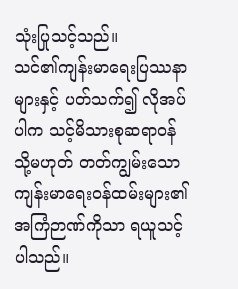သုံးပြုသင့်သည်။
သင်၏ကျန်းမာရေးပြဿနာများနှင့် ပတ်သက်၍ လိုအပ်ပါက သင့်မိသားစုဆရာဝန် သို့မဟုတ် တတ်ကျွမ်းသော ကျန်းမာရေးဝန်ထမ်းများ၏ အကြံဉာဏ်ကိုသာ ရယူသင့်ပါသည်။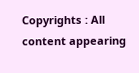Copyrights : All content appearing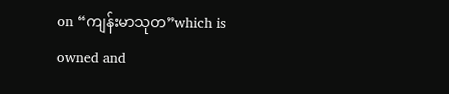on “ကျန်းမာသုတ”which is owned and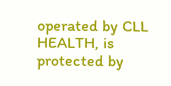operated by CLL HEALTH, is protected by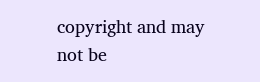copyright and may not be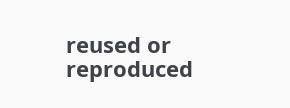reused or reproduced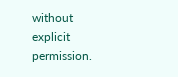without explicit permission.